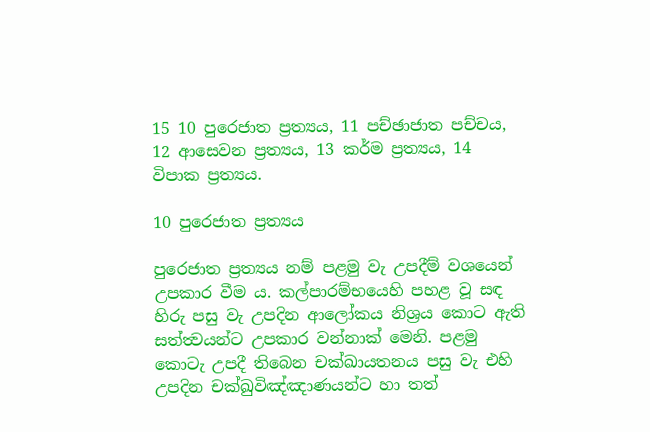15 10 පුරෙජාත ප්‍රත්‍යය, 11 පච්ඡාජාත පච්චය, 12 ආසෙවන ප්‍රත්‍යය, 13 කර්ම ප්‍රත්‍යය, 14 විපාක ප්‍රත්‍යය.

10 පුරෙජාත ප්‍රත්‍යය

පුරෙජාත ප්‍රත්‍යය නම් පළමු වැ උපදීම් වශයෙන් උපකාර වීම ය. කල්පාරම්භයෙහි පහළ වූ සඳ හිරු පසු වැ උපදින ආලෝකය නිශ්‍රය කොට ඇති සත්ත්‍වයන්ට උපකාර වන්නාක් මෙනි. පළමු කොටැ උපදී තිබෙන චක්ඛායතනය පසු වැ එහි උපදින චක්ඛුවිඤ්ඤාණයන්ට හා තත්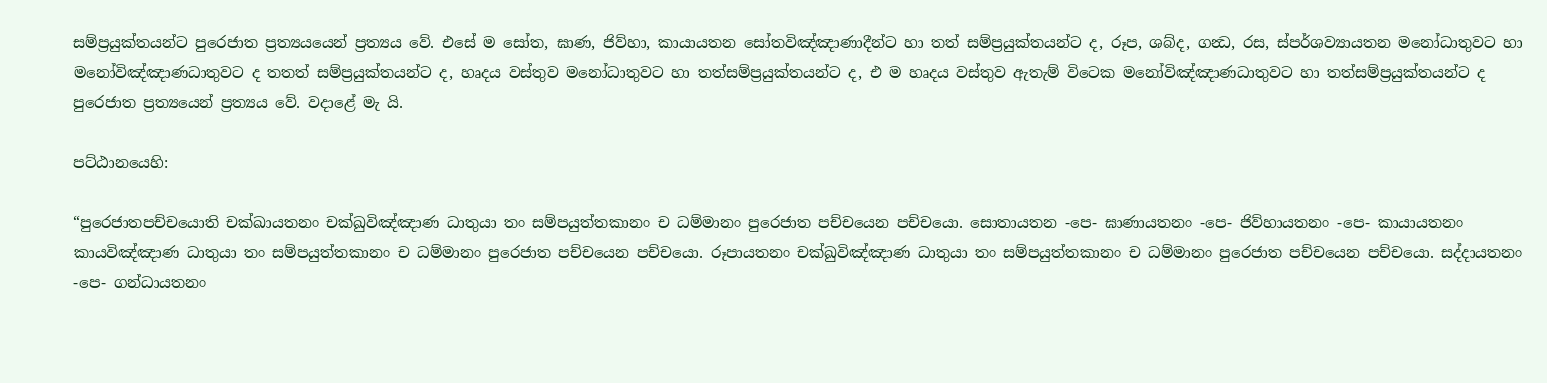සම්ප්‍රයුක්තයන්ට පුරෙජාත ප්‍රත්‍යයයෙන් ප්‍රත්‍යය වේ. එසේ ම සෝත, ඝාණ, ජිව්හා, කායායතන සෝතවිඤ්ඤාණාදීන්ට හා තත් සම්ප්‍රයුක්තයන්ට ද, රූප, ශබ්ද, ගන්‍ධ, රස, ස්පර්ශව්‍යායතන මනෝධාතුවට හා මනෝවිඤ්ඤාණධාතුවට ද තතත් සම්ප්‍රයුක්තයන්ට ද, හෘදය වස්තුව මනෝධාතුවට හා තත්සම්ප්‍රයුක්තයන්ට ද, එ ම හෘදය වස්තුව ඇතැම් විටෙක මනෝවිඤ්ඤාණධාතුවට හා තත්සම්ප්‍රයුක්තයන්ට ද පුරෙජාත ප්‍රත්‍යයෙන් ප්‍රත්‍යය වේ. වදාළේ මැ යි.

පට්ඨානයෙහි:

“පුරෙජාතපච්චයොති චක්ඛායතනං චක්ඛුවිඤ්ඤාණ ධාතුයා තං සම්පයුත්තකානං ච ධම්මානං පුරෙජාත පච්චයෙන පච්චයො. සොතායතන -පෙ- ඝාණායතනං -පෙ- ජිව්හායතනං -පෙ- කායායතනං කායවිඤ්ඤාණ ධාතුයා තං සම්පයුත්තකානං ච ධම්මානං පුරෙජාත පච්චයෙන පච්චයො. රූපායතනං චක්ඛුවිඤ්ඤාණ ධාතුයා තං සම්පයුත්තකානං ච ධම්මානං පුරෙජාත පච්චයෙන පච්චයො. සද්දායතනං -පෙ- ගන්ධායතනං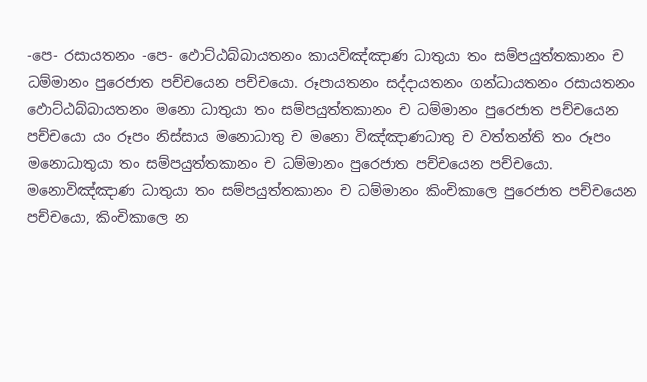-පෙ- රසායතනං -පෙ- ඵොට්ඨබ්බායතනං කායවිඤ්ඤාණ ධාතුයා තං සම්පයුත්තකානං ච ධම්මානං පුරෙජාත පච්චයෙන පච්චයො. රූපායතනං සද්දායතනං ගන්ධායතනං රසායතනං ඵොට්ඨබ්බායතනං මනො ධාතුයා තං සම්පයුත්තකානං ච ධම්මානං පුරෙජාත පච්චයෙන පච්චයො යං රූපං නිස්සාය මනොධාතු ච මනො විඤ්ඤාණධාතු ච වත්තන්ති තං රූපං මනොධාතුයා තං සම්පයුත්තකානං ච ධම්මානං පුරෙජාත පච්චයෙන පච්චයො. මනොවිඤ්ඤාණ ධාතුයා තං සම්පයුත්තකානං ච ධම්මානං කිංචිකාලෙ පුරෙජාත පච්චයෙන පච්චයො, කිංචිකාලෙ න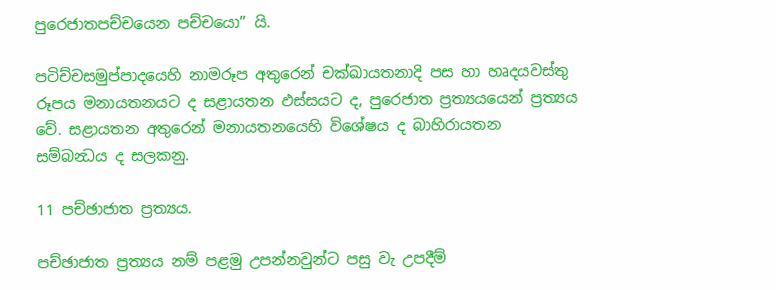පුරෙජාතපච්චයෙන පච්චයො” යි.

පටිච්චසමුප්පාදයෙහි නාමරූප අතුරෙන් චක්ඛායතනාදි පස හා හෘදයවස්තු රූපය මනායතනයට ද සළායතන ඵස්සයට ද, පුරෙජාත ප්‍රත්‍යයයෙන් ප්‍රත්‍යය වේ. සළායතන අතුරෙන් මනායතනයෙහි විශේෂය ද බාහිරායතන සම්බන්‍ධය ද සලකනු.

11 පච්ඡාජාත ප්‍රත්‍යය.

පච්ඡාජාත ප්‍රත්‍යය නම් පළමු උපන්නවුන්ට පසු වැ උපදීම්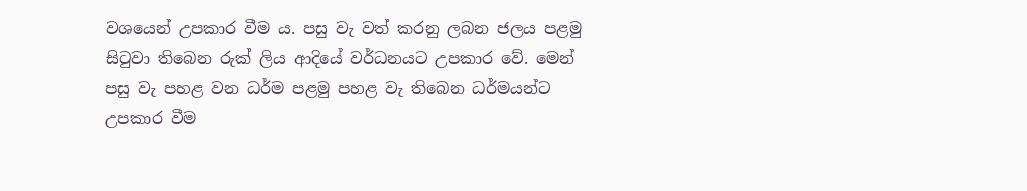වශයෙන් උපකාර වීම ය. පසු වැ වත් කරනු ලබන ජලය පළමු සිටුවා තිබෙන රුක් ලිය ආදියේ වර්ධනයට උපකාර වේ. මෙන් පසු වැ පහළ වන ධර්ම පළමු පහළ වැ තිබෙන ධර්මයන්ට උපකාර වීම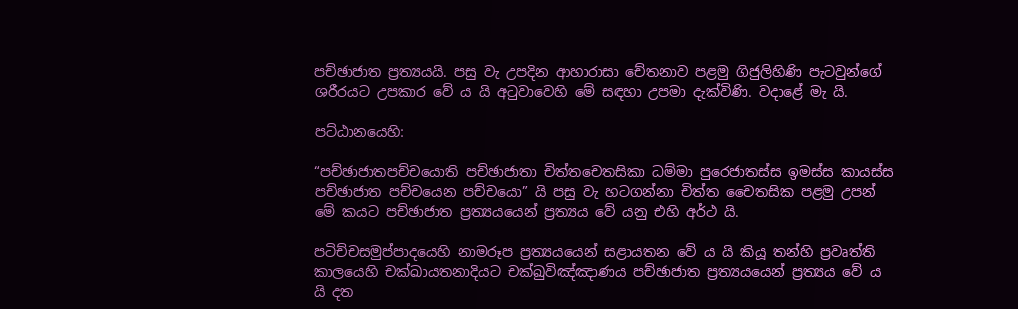පච්ඡාජාත ප්‍රත්‍යයයි. පසු වැ උපදින ආහාරාසා චේතනාව පළමු ගිජුලිහිණි පැටවුන්ගේ ශරීරයට උපකාර වේ ය යි අටුවාවෙහි මේ සඳහා උපමා දැක්විණි. වදාළේ මැ යි.

පට්ඨානයෙහි:

“පච්ඡාජාතපච්චයොති පච්ඡාජාතා චිත්තචෙතසිකා ධම්මා පුරෙජාතස්ස ඉමස්ස කායස්ස පච්ඡාජාත පච්චයෙන පච්චයො” යි පසු වැ හටගන්නා චිත්ත චෛතසික පළමු උපන් මේ කයට පච්ඡාජාත ප්‍රත්‍යයයෙන් ප්‍රත්‍යය වේ යනු එහි අර්ථ යි.

පටිච්චසමුප්පාදයෙහි නාමරූප ප්‍රත්‍යයයෙන් සළායතන වේ ය යි කියූ තන්හි ප්‍රවෘත්ති කාලයෙහි චක්ඛායතනාදියට චක්ඛුවිඤ්ඤාණය පච්ඡාජාත ප්‍රත්‍යයයෙන් ප්‍රත්‍යය වේ ය යි දත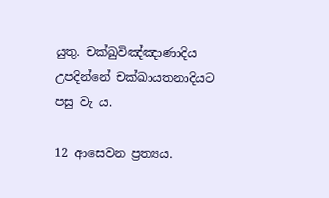යුතු. චක්ඛුවිඤ්ඤාණාදිය උපදින්නේ චක්ඛායතනාදියට පසු වැ ය.

12 ආසෙවන ප්‍රත්‍යය.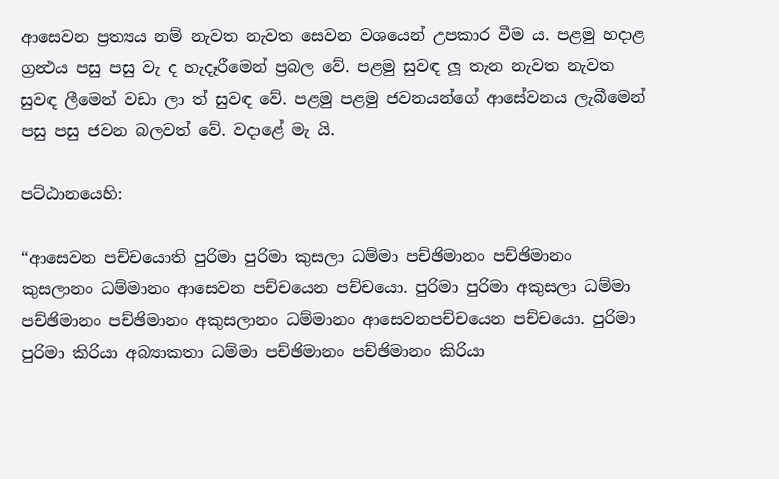ආසෙවන ප්‍රත්‍යය නම් නැවත නැවත සෙවන වශයෙන් උපකාර වීම ය. පළමු හදාළ ග්‍රන්‍ථය පසු පසු වැ ද හැදෑරීමෙන් ප්‍රබල වේ. පළමු සුවඳ ලූ තැන නැවත නැවත සුවඳ ලීමෙන් වඩා ලා ත් සුවඳ වේ. පළමු පළමු ජවනයන්ගේ ආසේවනය ලැබීමෙන් පසු පසු ජවන බලවත් වේ. වදාළේ මැ යි.

පට්ඨානයෙහි:

“ආසෙවන පච්චයොති පුරිමා පුරිමා කුසලා ධම්මා පච්ඡිමානං පච්ඡිමානං කුසලානං ධම්මානං ආසෙවන පච්චයෙන පච්චයො. පුරිමා පුරිමා අකුසලා ධම්මා පච්ඡිමානං පච්ඡිමානං අකුසලානං ධම්මානං ආසෙවනපච්චයෙන පච්චයො. පුරිමා පුරිමා කිරියා අබ්‍යාකතා ධම්මා පච්ඡිමානං පච්ඡිමානං කිරියා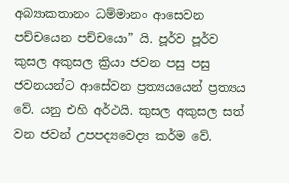අබ්‍යාකතානං ධම්මානං ආසෙවන පච්චයෙන පච්චයො” යි. පූර්ව පූර්ව කුසල අකුසල ක්‍රියා ජවන පසු පසු ජවනයන්ට ආසේවන ප්‍රත්‍යයයෙන් ප්‍රත්‍යය වේ. යනු එහි අර්ථයි. කුසල අකුසල සත් වන ජවන් උපපද්‍යවෙද්‍ය කර්ම වේ.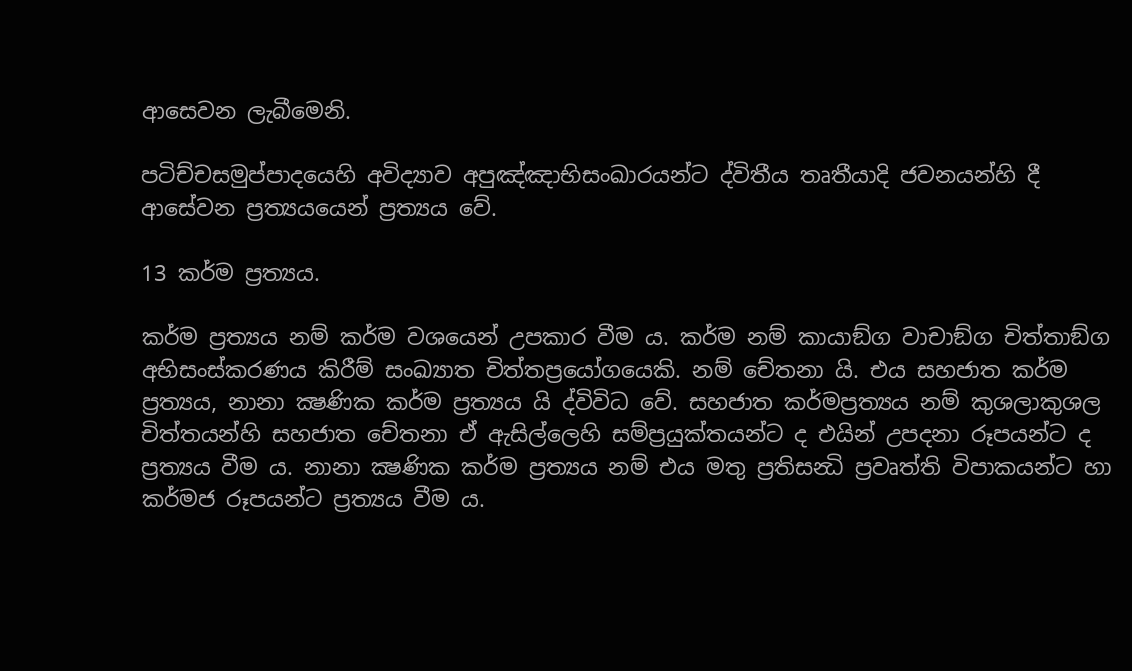ආසෙවන ලැබීමෙනි.

පටිච්චසමුප්පාදයෙහි අවිද්‍යාව අපුඤ්ඤාභිසංඛාරයන්ට ද්විතීය තෘතීයාදි ජවනයන්හි දී ආසේවන ප්‍රත්‍යයයෙන් ප්‍රත්‍යය වේ.

13 කර්ම ප්‍රත්‍යය.

කර්ම ප්‍රත්‍යය නම් කර්ම වශයෙන් උපකාර වීම ය. කර්ම නම් කායාඞ්ග වාචාඞ්ග චිත්තාඞ්ග අභිසංස්කරණය කිරීම් සංඛ්‍යාත චිත්තප්‍රයෝගයෙකි. නම් චේතනා යි. එය සහජාත කර්ම ප්‍රත්‍යය, නානා ක්‍ෂණික කර්ම ප්‍රත්‍යය යි ද්විවිධ වේ. සහජාත කර්මප්‍රත්‍යය නම් කුශලාකුශල චිත්තයන්හි සහජාත චේතනා ඒ ඇසිල්ලෙහි සම්ප්‍රයුක්තයන්ට ද එයින් උපදනා රූපයන්ට ද ප්‍රත්‍යය වීම ය. නානා ක්‍ෂණික කර්ම ප්‍රත්‍යය නම් එය මතු ප්‍රතිසන්‍ධි ප්‍රවෘත්ති විපාකයන්ට හා කර්මජ රූපයන්ට ප්‍රත්‍යය වීම ය.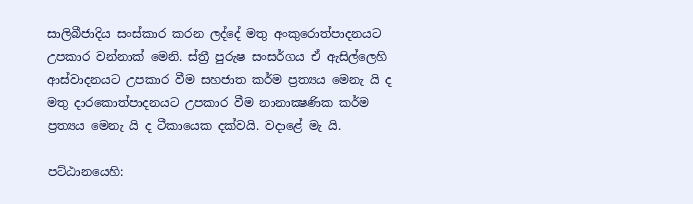සාලිබීජාදිය සංස්කාර කරන ලද්දේ මතු අංකුරොත්පාදනයට උපකාර වන්නාක් මෙනි. ස්ත්‍රී පුරුෂ සංසර්ගය ඒ ඇසිල්ලෙහි ආස්වාදනයට උපකාර වීම සහජාත කර්ම ප්‍රත්‍යය මෙනැ යි ද මතු දාරකොත්පාදනයට උපකාර වීම නානාක්‍ෂණික කර්ම ප්‍රත්‍යය මෙනැ යි ද ටීකායෙක දක්වයි. වදාළේ මැ යි.

පට්ඨානයෙහි: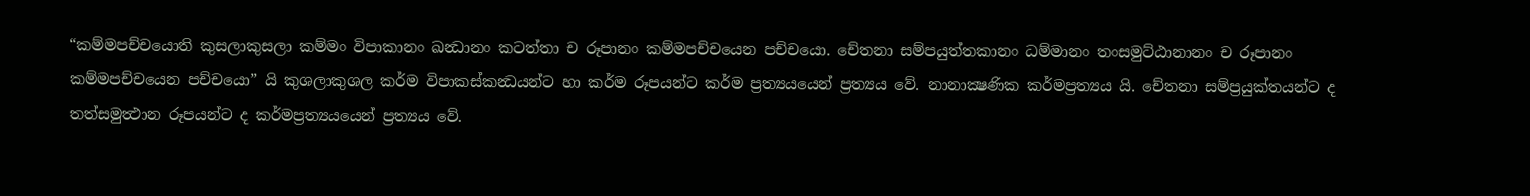“කම්මපච්චයොති කුසලාකුසලා කම්මං විපාකානං ඛන්‍ධානං කටත්තා ච රූපානං කම්මපච්චයෙන පච්චයො. චේතනා සම්පයුත්තකානං ධම්මානං තංසමුට්ඨානානං ච රූපානං කම්මපච්චයෙන පච්චයො” යි කුශලාකුශල කර්ම විපාකස්කන්‍ධයන්ට හා කර්ම රූපයන්ට කර්ම ප්‍රත්‍යයයෙන් ප්‍රත්‍යය වේ. නානාක්‍ෂණික කර්මප්‍රත්‍යය යි. චේතනා සම්ප්‍රයුක්තයන්ට ද තත්සමුත්‍ථාන රූපයන්ට ද කර්මප්‍රත්‍යයයෙන් ප්‍රත්‍යය වේ.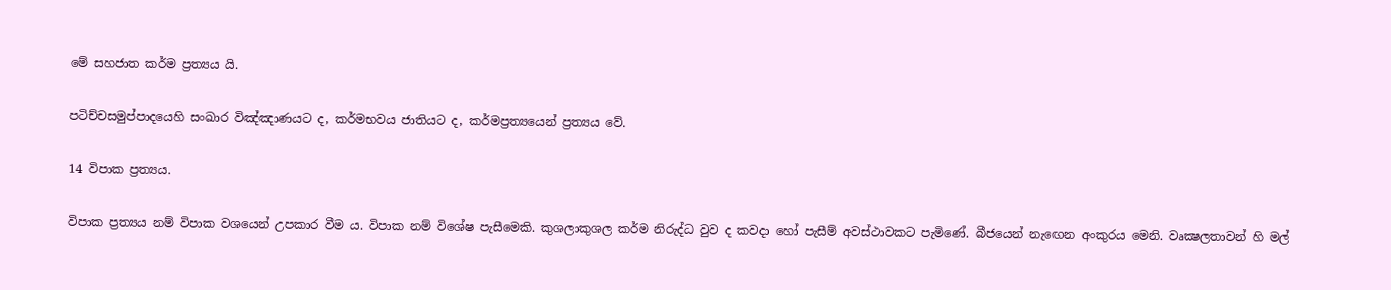මේ සහජාත කර්ම ප්‍රත්‍යය යි.

පටිච්චසමුප්පාදයෙහි සංඛාර විඤ්ඤාණයට ද, කර්මභවය ජාතියට ද, කර්මප්‍රත්‍යයෙන් ප්‍රත්‍යය වේ.

14 විපාක ප්‍රත්‍යය.

විපාක ප්‍රත්‍යය නම් විපාක වශයෙන් උපකාර වීම ය. විපාක නම් විශේෂ පැසීමෙකි. කුශලාකුශල කර්ම නිරුද්ධ වුව ද කවදා හෝ පැසීම් අවස්ථාවකට පැමිණේ. බීජයෙන් නැඟෙන අංකුරය මෙනි. වෘක්‍ෂලතාවන් හි මල්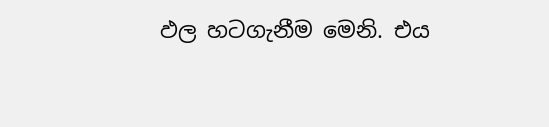ඵල හටගැනීම මෙනි. එය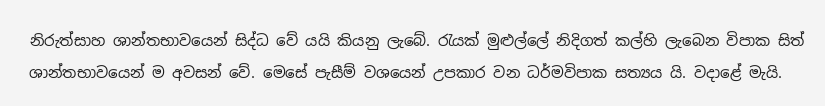නිරුත්සාහ ශාන්තභාවයෙන් සිද්ධ වේ යයි කියනු ලැබේ. රැයක් මුළුල්ලේ නිදිගත් කල්හි ලැබෙන විපාක සිත් ශාන්තභාවයෙන් ම අවසන් වේ. මෙසේ පැසීම් වශයෙන් උපකාර වන ධර්මවිපාක සත්‍යය යි. වදාළේ මැයි.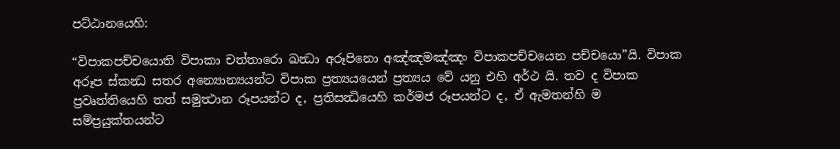පට්ඨානයෙහි:

“විපාකපච්චයොති විපාකා චත්තාරො ඛන්‍ධා අරූපිනො අඤ්ඤමඤ්ඤං විපාකපච්චයෙන පච්චයො”යි. විපාක අරූප ස්කන්‍ධ සතර අන්‍යොන්‍යයන්ට විපාක ප්‍රත්‍යයයෙන් ප්‍රත්‍යය වේ යනු එහි අර්ථ යි. තව ද විපාක ප්‍රවෘත්තියෙහි තත් සමුත්‍ථාන රූපයන්ට ද, ප්‍රතිසන්‍ධියෙහි කර්මජ රූපයන්ට ද, ඒ ඇමතන්හි ම සම්ප්‍රයුක්තයන්ට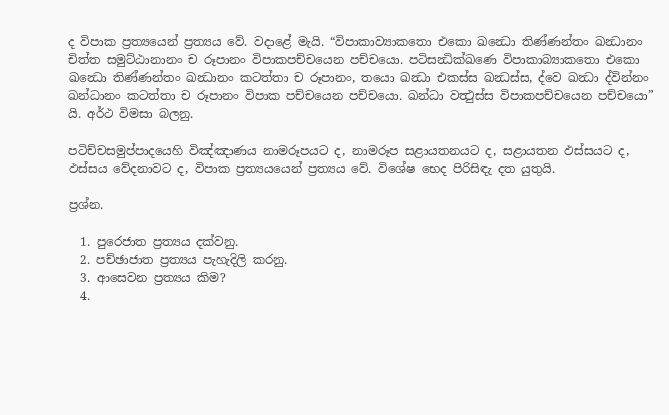ද විපාක ප්‍රත්‍යයෙන් ප්‍රත්‍යය වේ. වදාළේ මැයි. “විපාකාව්‍යාකතො එකො ඛන්‍ධො තිණ්ණන්තං ඛන්‍ධානං චිත්ත සමුට්ඨානානං ච රූපානං විපාකපච්චයෙන පච්චයො. පටිසන්‍ධික්ඛණෙ විපාකාබ්‍යාකතො එකො ඛන්‍ධො තිණ්ණන්තං ඛන්‍ධානං කටත්තා ච රූපානං, තයො ඛන්‍ධා එකස්ස ඛන්‍ධස්ස, ද්වෙ ඛන්‍ධා ද්වින්නං ඛන්ධානං කටත්තා ච රූපානං විපාක පච්චයෙන පච්චයො. ඛන්ධා වත්‍ථුස්ස විපාකපච්චයෙන පච්චයො” යි. අර්ථ විමසා බලනු.

පටිච්චසමුප්පාදයෙහි විඤ්ඤාණය නාමරූපයට ද, නාමරූප සළායතනයට ද, සළායතන ඵස්සයට ද, ඵස්සය වේදනාවට ද, විපාක ප්‍රත්‍යයයෙන් ප්‍රත්‍යය වේ. විශේෂ භෙද පිරිසිඳැ දත යුතුයි.

ප්‍රශ්න.

  1. පුරෙජාත ප්‍රත්‍යය දක්වනු.
  2. පච්ඡාජාත ප්‍රත්‍යය පැහැදිලි කරනු.
  3. ආසෙවන ප්‍රත්‍යය කිම?
  4.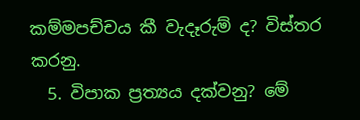කම්මපච්චය කී වැදෑරුම් ද? විස්තර කරනු.
  5. විපාක ප්‍රත්‍යය දක්වනු? මේ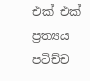එක් එක් ප්‍රත්‍යය පටිච්ච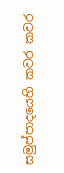සමුප්පාදයෙහි කවර කවර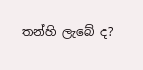තන්හි ලැබේ ද?